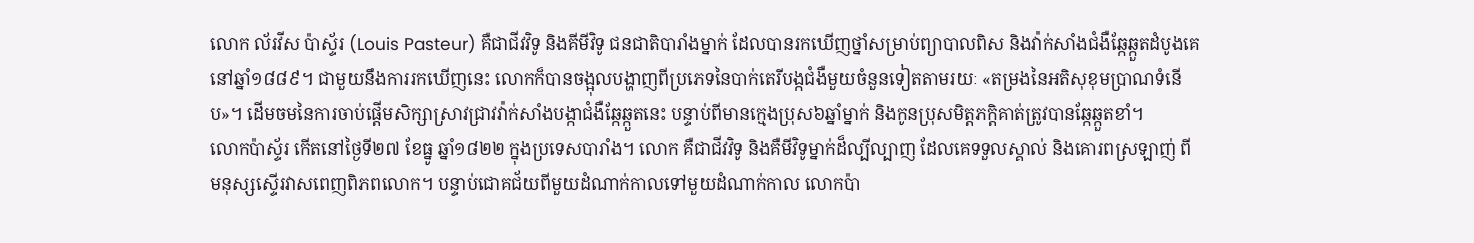លោក ល័រវីស ប៉ាស្ទ័រ (Louis Pasteur) គឺជាជីវវិទូ និងគីមីវិទូ ជនជាតិបារាំងម្នាក់ ដែលបានរកឃើញថ្នាំសម្រាប់ព្យាបាលពិស និងវ៉ាក់សាំងជំងឺឆ្កែឆ្កួតដំបូងគេ នៅឆ្នាំ១៨៨៩។ ជាមួយនឹងការរកឃើញនេះ លោកក៏បានចង្អុលបង្ហាញពីប្រភេទនៃបាក់តេរីបង្កជំងឺមួយចំនួនទៀតតាមរយៈ «តម្រងនៃអតិសុខុមប្រាណទំនើប»។ ដើមចមនៃការចាប់ផ្ដើមសិក្សាស្រាវជ្រាវវ៉ាក់សាំងបង្កាជំងឺឆ្កែឆ្កួតនេះ បន្ទាប់ពីមានក្មេងប្រុស៦ឆ្នាំម្នាក់ និងកូនប្រុសមិត្តភក្ដិគាត់ត្រូវបានឆ្កែឆ្កួតខាំ។
លោកប៉ាស្ទ័រ កើតនៅថ្ងៃទី២៧ ខែធ្នូ ឆ្នាំ១៨២២ ក្នុងប្រទេសបារាំង។ លោក គឺជាជីវវិទូ និងគឺមីវិទូម្នាក់ដ៏ល្បីល្បាញ ដែលគេទទួលស្គាល់ និងគោរពស្រឡាញ់ ពីមនុស្សស្ទើរវាសពេញពិភពលោក។ បន្ទាប់ជោគជ័យពីមួយដំណាក់កាលទៅមួយដំណាក់កាល លោកប៉ា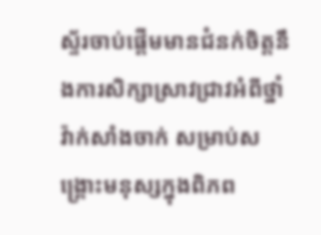ស្ទ័រចាប់ផ្ដើមមានជំនក់ចិត្តនឹងការសិក្សាស្រាវជ្រាវអំពីថ្នាំវ៉ាក់សាំងចាក់ សម្រាប់សង្គ្រោះមនុស្សក្នុងពិភព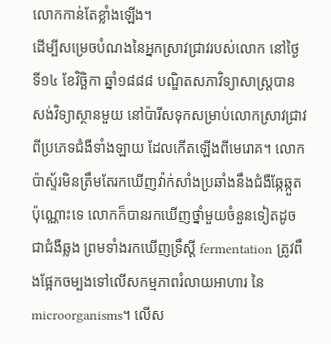លោកកាន់តែខ្លាំងឡើង។
ដើម្បីសម្រេចបំណងនៃអ្នកស្រាវជ្រាវរបស់លោក នៅថ្ងៃទី១៤ ខែវិច្ឆិកា ឆ្នាំ១៨៨៨ បណ្ឌិតសភាវិទ្យាសាស្ត្របានសង់វិទ្យាស្ថានមួយ នៅប៉ារីសទុកសម្រាប់លោកស្រាវជ្រាវពីប្រភេទជំងឺទាំងឡាយ ដែលកើតឡើងពីមេរោគ។ លោកប៉ាស្ទ័រមិនត្រឹមតែរកឃើញវ៉ាក់សាំងប្រឆាំងនឹងជំងឺឆ្កែឆ្កួតប៉ុណ្ណោះទេ លោកក៏បានរកឃើញថ្នាំមួយចំនួនទៀតដូចជាជំងឺឆ្លង ព្រមទាំងរកឃើញទ្រឹស្តី fermentation ត្រូវពឹងផ្អែកចម្បងទៅលើសកម្មភាពរំលាយអាហារ នៃ microorganisms។ លើស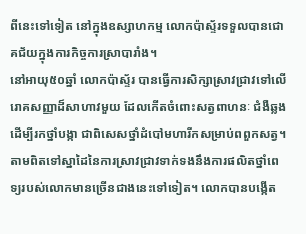ពីនេះទៅទៀត នៅក្នុងឧស្សាហកម្ម លោកប៉ាស្ទ័រទទួលបានជោគជ័យក្នុងការកិច្ចការស្រាបារាំង។
នៅអាយុ៥០ឆ្នាំ លោកប៉ាស្ទ័រ បានធ្វើការសិក្សាស្រាវជ្រាវទៅលើរោគសញ្ញាដ៏សាហាវមួយ ដែលកើតចំពោះសត្វពាហនៈ ជំងឺឆ្លង ដើម្បីរកថ្នាំបង្កា ជាពិសេសថ្នាំដំបៅមហារីកសម្រាប់ពពួកសត្វ។ តាមពិតទៅស្នាដៃនៃការស្រាវជ្រាវទាក់ទងនឹងការផលិតថ្នាំពេទ្យរបស់លោកមានច្រើនជាងនេះទៅទៀត។ លោកបានបង្កើត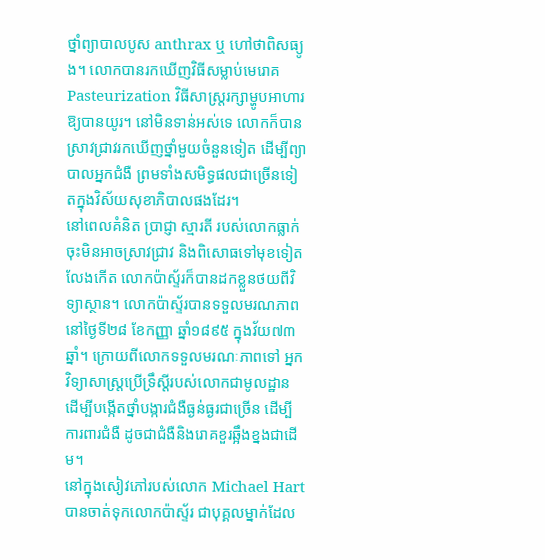ថ្នាំព្យាបាលបូស anthrax ឬ ហៅថាពិសធ្យូង។ លោកបានរកឃើញវិធីសម្លាប់មេរោគ Pasteurization វិធីសាស្ត្ររក្សាម្ហូបអាហារឱ្យបានយូរ។ នៅមិនទាន់អស់ទេ លោកក៏បានស្រាវជ្រាវរកឃើញថ្នាំមួយចំនួនទៀត ដើម្បីព្យាបាលអ្នកជំងឺ ព្រមទាំងសមិទ្ធផលជាច្រើនទៀតក្នុងវិស័យសុខាភិបាលផងដែរ។
នៅពេលគំនិត ប្រាជ្ញា ស្មារតី របស់លោកធ្លាក់ចុះមិនអាចស្រាវជ្រាវ និងពិសោធទៅមុខទៀតលែងកើត លោកប៉ាស្ទ័រក៏បានដកខ្លួនថយពីវិទ្យាស្ថាន។ លោកប៉ាស្ទ័របានទទួលមរណភាព នៅថ្ងៃទី២៨ ខែកញ្ញា ឆ្នាំ១៨៩៥ ក្នុងវ័យ៧៣ឆ្នាំ។ ក្រោយពីលោកទទួលមរណៈភាពទៅ អ្នកវិទ្យាសាស្ដ្រប្រើទ្រឹស្ដីរបស់លោកជាមូលដ្ឋាន ដើម្បីបង្កើតថ្នាំបង្ការជំងឺធ្ងន់ធ្ងរជាច្រើន ដើម្បីការពារជំងឺ ដូចជាជំងឺនិងរោគខួរឆ្អឹងខ្នងជាដើម។
នៅក្នុងសៀវភៅរបស់លោក Michael Hart បានចាត់ទុកលោកប៉ាស្ទ័រ ជាបុគ្គលម្នាក់ដែល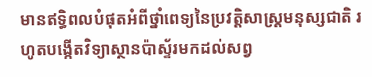មានឥទ្ធិពលបំផុតអំពីថ្នាំពេទ្យនៃប្រវត្តិសាស្រ្តមនុស្សជាតិ រហូតបង្កើតវិទ្យាស្ថានប៉ាស្ទ័រមកដល់សព្វ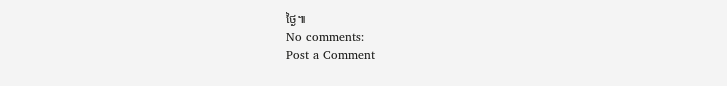ថ្ងៃ៕
No comments:
Post a Comment